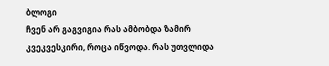ბლოგი
ჩვენ არ გაგვიგია რას ამბობდა ზამირ კვეკვესკირი, როცა იწვოდა. რას უთვლიდა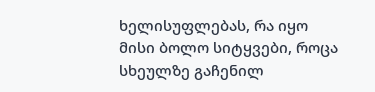ხელისუფლებას, რა იყო მისი ბოლო სიტყვები, როცა სხეულზე გაჩენილ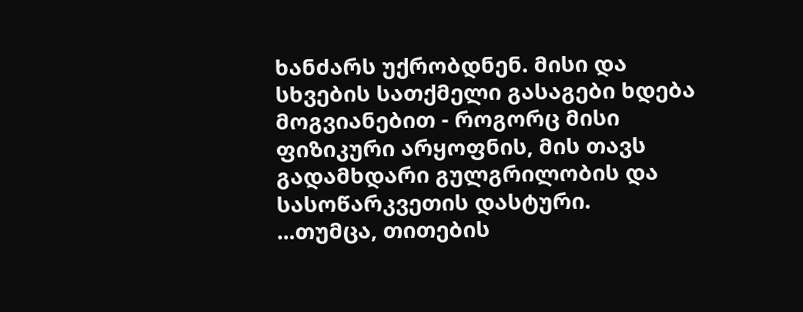ხანძარს უქრობდნენ. მისი და სხვების სათქმელი გასაგები ხდება მოგვიანებით - როგორც მისი ფიზიკური არყოფნის, მის თავს გადამხდარი გულგრილობის და სასოწარკვეთის დასტური.
...თუმცა, თითების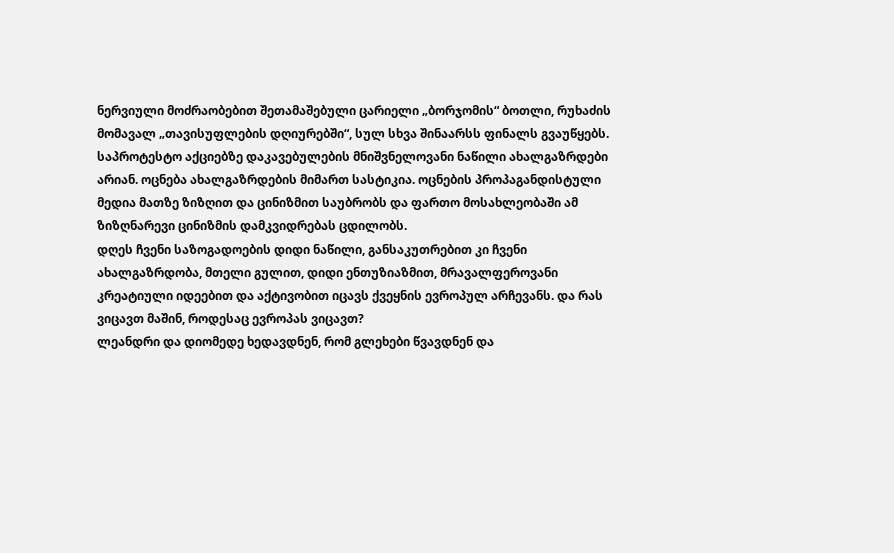ნერვიული მოძრაობებით შეთამაშებული ცარიელი „ბორჯომის“ ბოთლი, რუხაძის მომავალ „თავისუფლების დღიურებში“, სულ სხვა შინაარსს ფინალს გვაუწყებს.
საპროტესტო აქციებზე დაკავებულების მნიშვნელოვანი ნაწილი ახალგაზრდები არიან. ოცნება ახალგაზრდების მიმართ სასტიკია. ოცნების პროპაგანდისტული მედია მათზე ზიზღით და ცინიზმით საუბრობს და ფართო მოსახლეობაში ამ ზიზღნარევი ცინიზმის დამკვიდრებას ცდილობს.
დღეს ჩვენი საზოგადოების დიდი ნაწილი, განსაკუთრებით კი ჩვენი ახალგაზრდობა, მთელი გულით, დიდი ენთუზიაზმით, მრავალფეროვანი კრეატიული იდეებით და აქტივობით იცავს ქვეყნის ევროპულ არჩევანს. და რას ვიცავთ მაშინ, როდესაც ევროპას ვიცავთ?
ლეანდრი და დიომედე ხედავდნენ, რომ გლეხები წვავდნენ და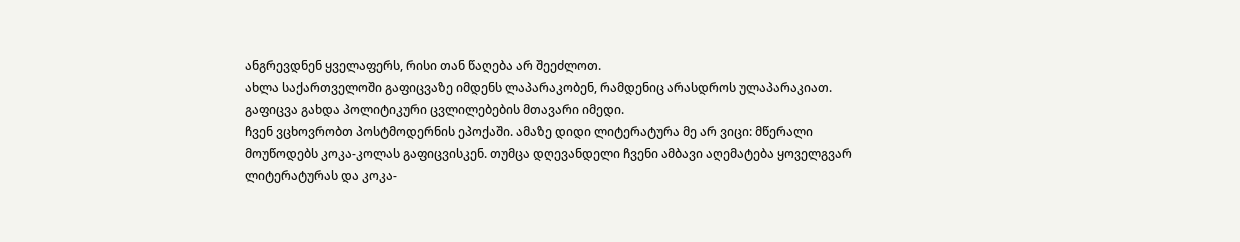ანგრევდნენ ყველაფერს, რისი თან წაღება არ შეეძლოთ.
ახლა საქართველოში გაფიცვაზე იმდენს ლაპარაკობენ, რამდენიც არასდროს ულაპარაკიათ. გაფიცვა გახდა პოლიტიკური ცვლილებების მთავარი იმედი.
ჩვენ ვცხოვრობთ პოსტმოდერნის ეპოქაში. ამაზე დიდი ლიტერატურა მე არ ვიცი: მწერალი მოუწოდებს კოკა-კოლას გაფიცვისკენ. თუმცა დღევანდელი ჩვენი ამბავი აღემატება ყოველგვარ ლიტერატურას და კოკა-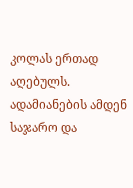კოლას ერთად აღებულს.
ადამიანების ამდენ საჯარო და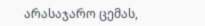არასაჯარო ცემას,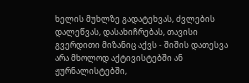ხელის მუხლზე გადატეხვას, ძვლების დალეწვას, დასახიჩრებას, თავისი გვერდითი მიზანიც აქვს - შიშის დათესვა არა მხოლოდ აქტივისტებში ან ჟურნალისტებში,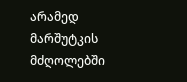არამედ მარშუტკის მძღოლებში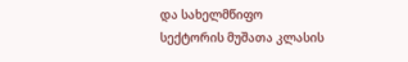და სახელმწიფო სექტორის მუშათა კლასის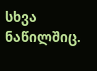სხვა ნაწილშიც.